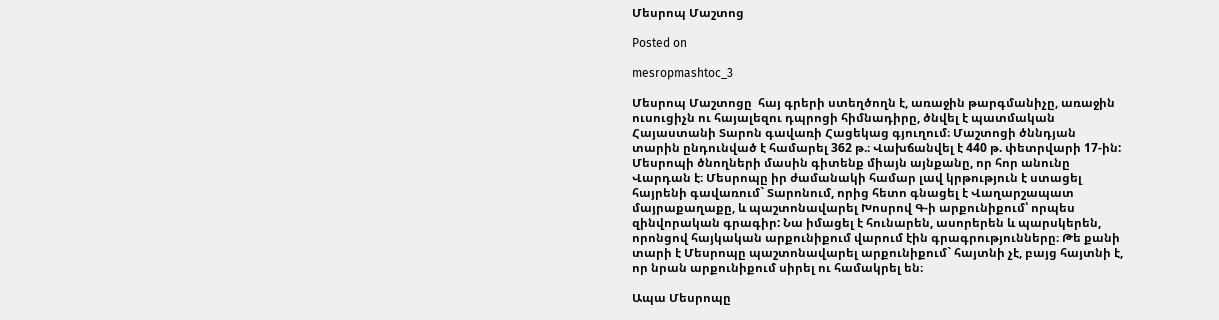Մեսրոպ Մաշտոց

Posted on

mesropmashtoc_3

Մեսրոպ Մաշտոցը  հայ գրերի ստեղծողն է, առաջին թարգմանիչը, առաջին ուսուցիչն ու հայալեզու դպրոցի հիմնադիրը, ծնվել է պատմական Հայաստանի Տարոն գավառի Հացեկաց գյուղում։ Մաշտոցի ծննդյան տարին ընդունված է համարել 362 թ.։ Վախճանվել է 440 թ. փետրվարի 17-ին: Մեսրոպի ծնողների մասին գիտենք միայն այնքանը, որ հոր անունը Վարդան է։ Մեսրոպը իր ժամանակի համար լավ կրթություն է ստացել հայրենի գավառում` Տարոնում, որից հետո գնացել է Վաղարշապատ մայրաքաղաքը, և պաշտոնավարել Խոսրով Գ-ի արքունիքում՝ որպես զինվորական գրագիր: Նա իմացել է հունարեն, ասորերեն և պարսկերեն, որոնցով հայկական արքունիքում վարում էին գրագրությունները։ Թե քանի տարի է Մեսրոպը պաշտոնավարել արքունիքում` հայտնի չէ, բայց հայտնի է, որ նրան արքունիքում սիրել ու համակրել են։

Ապա Մեսրոպը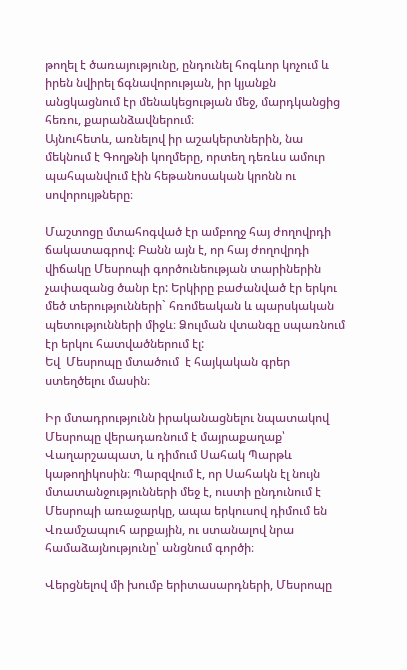թողել է ծառայությունը, ընդունել հոգևոր կոչում և իրեն նվիրել ճգնավորության, իր կյանքն անցկացնում էր մենակեցության մեջ, մարդկանցից հեռու, քարանձավներում։
Այնուհետև, առնելով իր աշակերտներին, նա մեկնում է Գողթնի կողմերը, որտեղ դեռևս ամուր պահպանվում էին հեթանոսական կրոնն ու սովորույթները։

Մաշտոցը մտահոգված էր ամբողջ հայ ժողովրդի ճակատագրով։ Բանն այն է, որ հայ ժողովրդի վիճակը Մեսրոպի գործունեության տարիներին չափազանց ծանր էր: Երկիրը բաժանված էր երկու մեծ տերությունների` հռոմեական և պարսկական պետությունների միջև։ Ձուլման վտանգը սպառնում էր երկու հատվածներում էլ:
Եվ  Մեսրոպը մտածում  է հայկական գրեր ստեղծելու մասին։

Իր մտադրությունն իրականացնելու նպատակով Մեսրոպը վերադառնում է մայրաքաղաք՝ Վաղարշապատ, և դիմում Սահակ Պարթև կաթողիկոսին։ Պարզվում է, որ Սահակն էլ նույն մտատանջությունների մեջ է, ուստի ընդունում է Մեսրոպի առաջարկը, ապա երկուսով դիմում են Վռամշապուհ արքային, ու ստանալով նրա համաձայնությունը՝ անցնում գործի։

Վերցնելով մի խումբ երիտասարդների, Մեսրոպը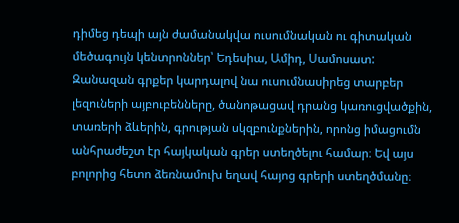դիմեց դեպի այն ժամանակվա ուսումնական ու գիտական մեծագույն կենտրոններ՝ Եդեսիա, Ամիդ, Սամոսատ: Զանազան գրքեր կարդալով նա ուսումնասիրեց տարբեր լեզուների այբուբենները, ծանոթացավ դրանց կառուցվածքին, տառերի ձևերին, գրության սկզբունքներին, որոնց իմացումն անհրաժեշտ էր հայկական գրեր ստեղծելու համար։ Եվ այս բոլորից հետո ձեռնամուխ եղավ հայոց գրերի ստեղծմանը։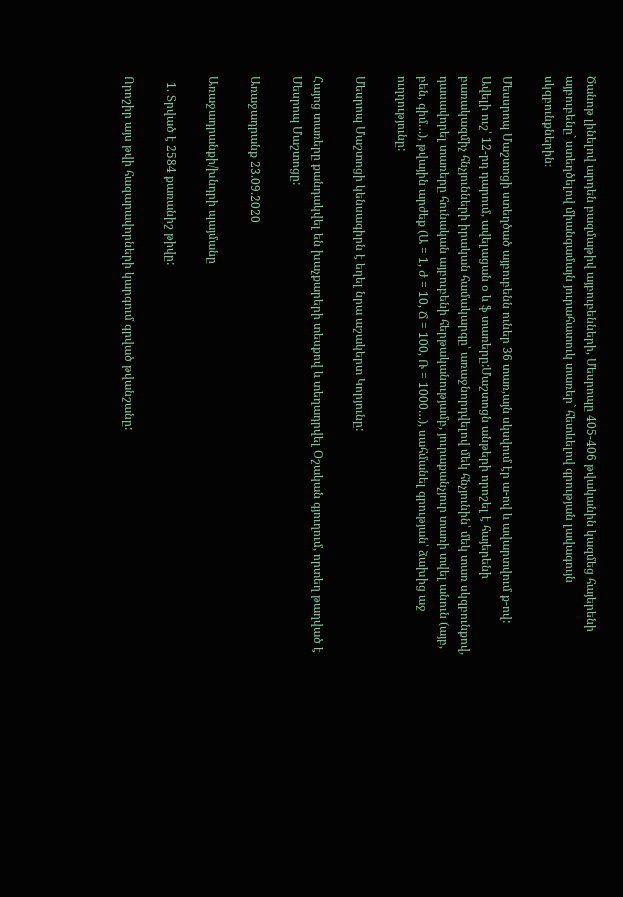Ծանոթ լինելով արդեն բազմաթիվ այբուբենների, Մեսրոպը 405-406 թվականին կազմեց հայերենի այբուբենը` ստեղծելով միանգամայն յուրահատուկ տառեր` հետևելով գրության լավագույն սկզբունքներին։

Մեսսրոպ Մաշտոցի ստեղծած այբուբենն ուներ 36 տառ,այն սկսվում էր ա-ով և ավարտվում ք-ով: Ավելի ուշ՝ 12-րդ դարում, ավելացան օ և ֆ տառերը:Մաշտոցն անթերի որոշել է հայերենի բառակազմիչ հնչյունների իրական համակարգը՝ առաջնորդվելով մեկ հնչյունին՝ մեկ տառ սկզբունքով, դասավորել տառերը հունական այբուբենի հերթականությամբ, յուրաքանչյուր տառի տվել անուն (այբ, բեն, գիմ…), թվային արժեք (Ա = 1, Ժ = 10, Ճ = 100, Ռ = 1000…), սահմանել գրության՝ ձախից աջ ուղղությունը:

Մեսրոպ Մաշտոցի կենսագիրն է եղել նրա աշակերտ Կորյունը:

Հայոց տառերը քանդակվել են խաչքարերի տեսքով և տեղադրվել Օշական գյուղում, որտեղ թաղված է Մեսրոպ Մաշտոցը:

Առաջադրանք 23.09.2020

Առաջադրանքի/խնդրի պայմանը

  1. Տրված է 2584 քառանիշ թիվը:

Որոշիր այս թվի հազարավորների կարգում գրված թվանշանը: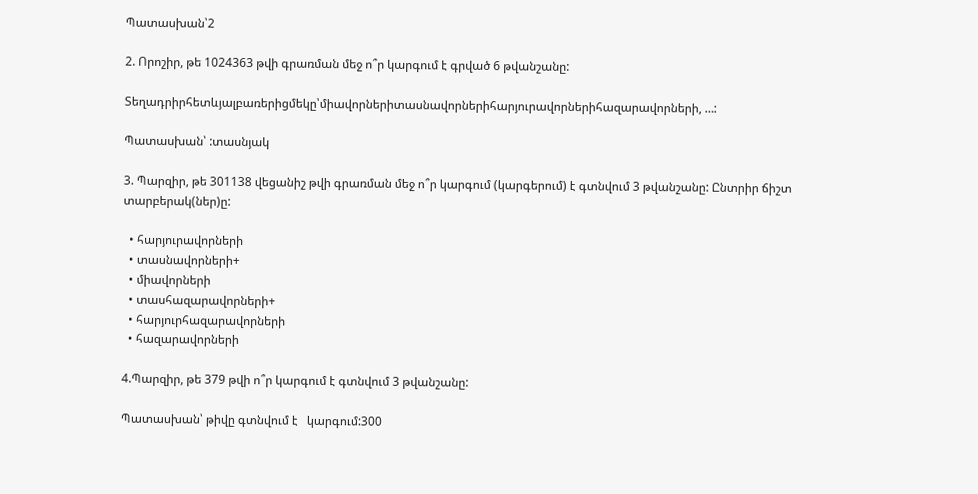Պատասխան՝2

2. Որոշիր, թե 1024363 թվի գրառման մեջ ո՞ր կարգում է գրված 6 թվանշանը:

Տեղադրիրհետևյալբառերիցմեկը՝միավորներիտասնավորներիհարյուրավորներիհազարավորների, …:

Պատասխան՝ :տասնյակ

3. Պարզիր, թե 301138 վեցանիշ թվի գրառման մեջ ո՞ր կարգում (կարգերում) է գտնվում 3 թվանշանը: Ընտրիր ճիշտ տարբերակ(ներ)ը:

  • հարյուրավորների
  • տասնավորների+
  • միավորների
  • տասհազարավորների+
  • հարյուրհազարավորների
  • հազարավորների

4.Պարզիր, թե 379 թվի ո՞ր կարգում է գտնվում 3 թվանշանը:

Պատասխան՝ թիվը գտնվում է   կարգում:300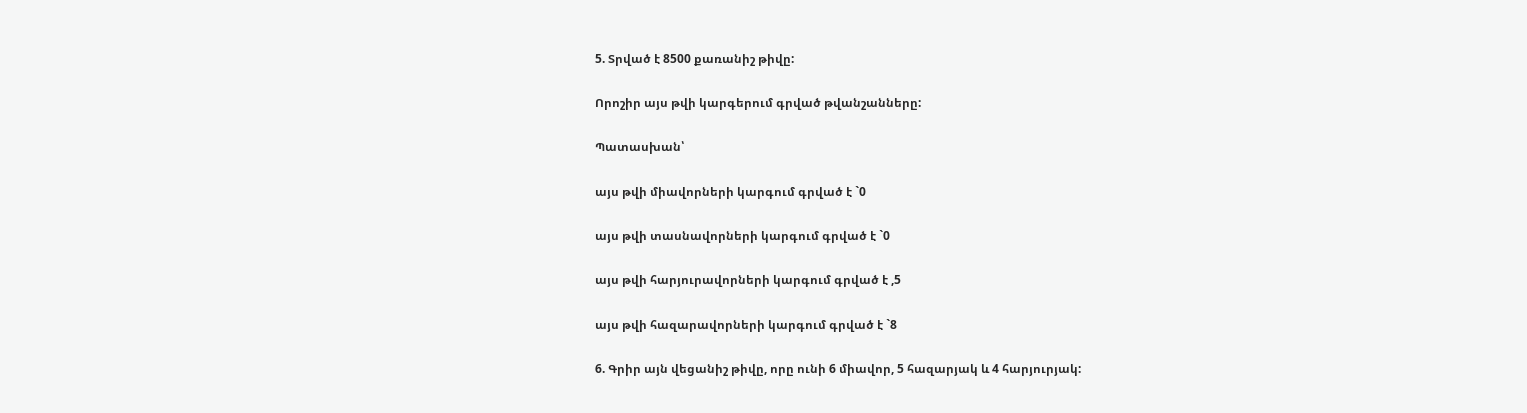5. Տրված է 8500 քառանիշ թիվը:

Որոշիր այս թվի կարգերում գրված թվանշանները:

Պատասխան՝

այս թվի միավորների կարգում գրված է `0

այս թվի տասնավորների կարգում գրված է `0

այս թվի հարյուրավորների կարգում գրված է ,5

այս թվի հազարավորների կարգում գրված է `8

6. Գրիր այն վեցանիշ թիվը, որը ունի 6 միավոր, 5 հազարյակ և 4 հարյուրյակ: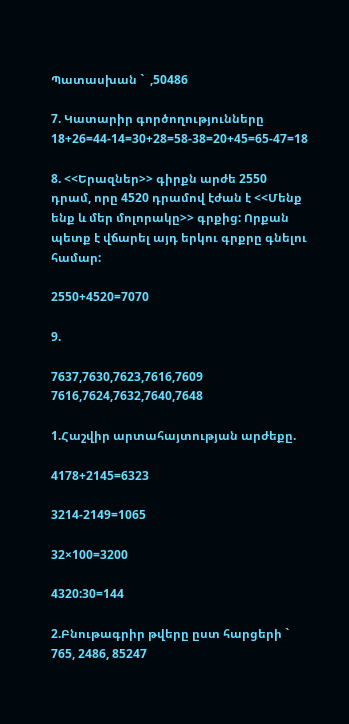Պատասխան `  ,50486

7. Կատարիր գործողությունները 18+26=44-14=30+28=58-38=20+45=65-47=18

8. <<Երազներ>> գիրքն արժե 2550 դրամ, որը 4520 դրամով էժան է <<Մենք ենք և մեր մոլորակը>> գրքից: Որքան պետք է վճարել այդ երկու գրքրը գնելու համար:

2550+4520=7070

9.

7637,7630,7623,7616,7609 7616,7624,7632,7640,7648

1.Հաշվիր արտահայտության արժեքը.

4178+2145=6323

3214-2149=1065

32×100=3200

4320:30=144

2.Բնութագրիր թվերը ըստ հարցերի ` 765, 2486, 85247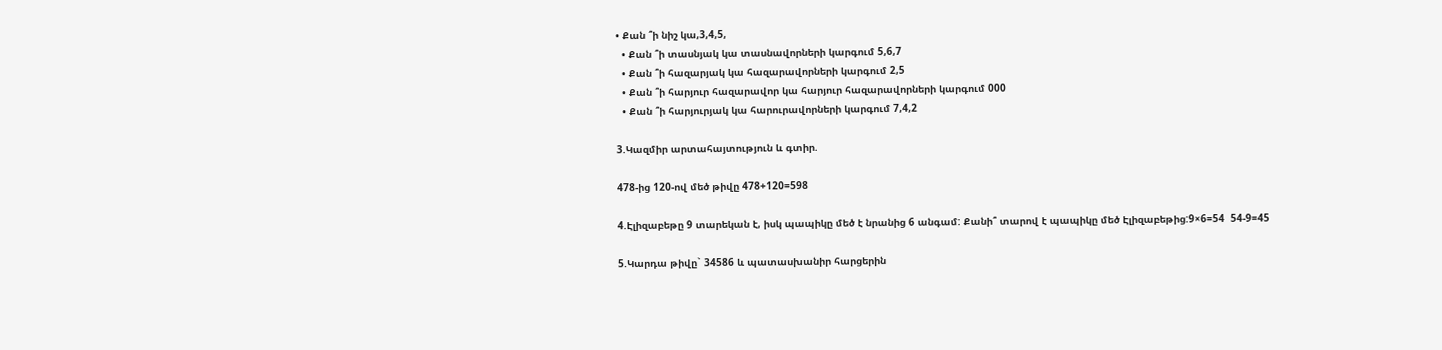• Քան ՞ի նիշ կա,3,4,5,
  • Քան ՞ի տասնյակ կա տասնավորների կարգում 5,6,7
  • Քան ՞ի հազարյակ կա հազարավորների կարգում 2,5
  • Քան ՞ի հարյուր հազարավոր կա հարյուր հազարավորների կարգում 000
  • Քան ՞ի հարյուրյակ կա հարուրավորների կարգում 7,4,2

3.Կազմիր արտահայտություն և գտիր.

478-ից 120-ով մեծ թիվը 478+120=598

4.Էլիզաբեթը 9 տարեկան է, իսկ պապիկը մեծ է նրանից 6 անգամ: Քանի՞ տարով է պապիկը մեծ Էլիզաբեթից:9×6=54  54-9=45

5.Կարդա թիվը` 34586 և պատասխանիր հարցերին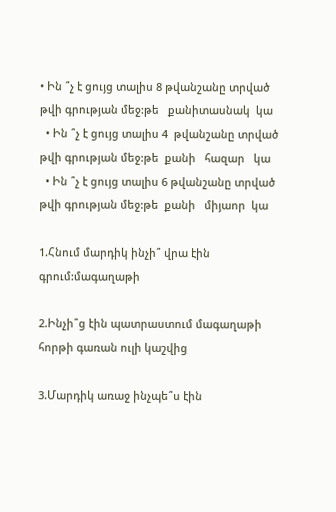• Ին ՞չ է ցույց տալիս 8 թվանշանը տրված թվի գրության մեջ:թե   քանիտասնակ  կա
  • Ին ՞չ է ցույց տալիս 4  թվանշանը տրված թվի գրության մեջ:թե  քանի   հազար   կա
  • Ին ՞չ է ցույց տալիս 6 թվանշանը տրված թվի գրության մեջ:թե  քանի   միյաոր  կա

1.Հնում մարդիկ ինչի՞ վրա էին գրում:մագաղաթի

2.Ինչի՞ց էին պատրաստում մագաղաթի հորթի գառան ուլի կաշվից

3.Մարդիկ առաջ ինչպե՞ս էին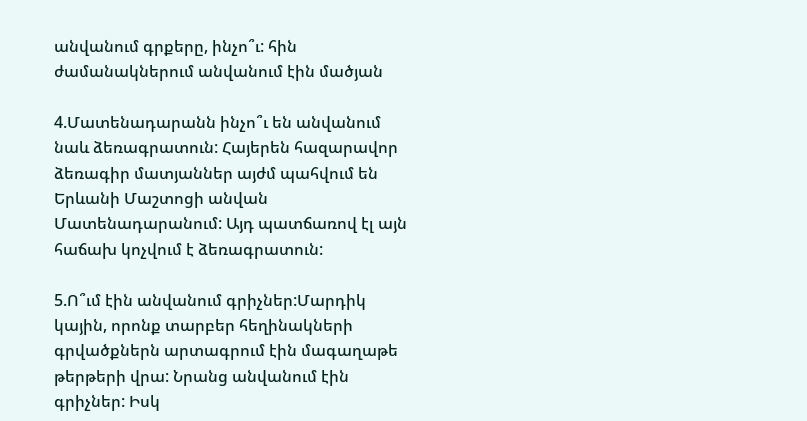անվանում գրքերը, ինչո՞ւ: հին ժամանակներում անվանում էին մածյան

4.Մատենադարանն ինչո՞ւ են անվանում նաև ձեռագրատուն: Հայերեն հազարավոր ձեռագիր մատյաններ այժմ պահվում են Երևանի Մաշտոցի անվան Մատենադարանում: Այդ պատճառով էլ այն հաճախ կոչվում է ձեռագրատուն:

5.Ո՞ւմ էին անվանում գրիչներ:Մարդիկ կային, որոնք տարբեր հեղինակների գրվածքներն արտագրում էին մագաղաթե թերթերի վրա: Նրանց անվանում էին գրիչներ: Իսկ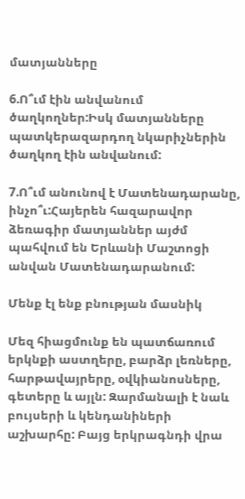մատյանները

6.Ո՞ւմ էին անվանում ծաղկողներ:Իսկ մատյանները պատկերազարդող նկարիչներին ծաղկող էին անվանում:

7.Ո՞ւմ անունով է Մատենադարանը, ինչո՞ւ:Հայերեն հազարավոր ձեռագիր մատյաններ այժմ պահվում են Երևանի Մաշտոցի անվան Մատենադարանում:

Մենք էլ ենք բնության մասնիկ

Մեզ հիացմունք են պատճառում երկնքի աստղերը, բարձր լեռները, հարթավայրերը, օվկիանոսները, գետերը և այլն: Զարմանալի է նաև բույսերի և կենդանիների աշխարհը: Բայց երկրագնդի վրա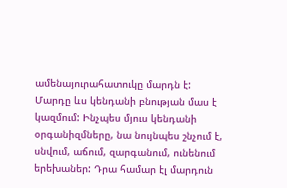ամենայուրահատուկը մարդն է: Մարդը ևս կենդանի բնության մաս է կազմում: Ինչպես մյուս կենդանի օրգանիզմները, նա նույնպես շնչում է, սնվում, աճում, զարգանում, ունենում երեխաներ: Դրա համար էլ մարդուն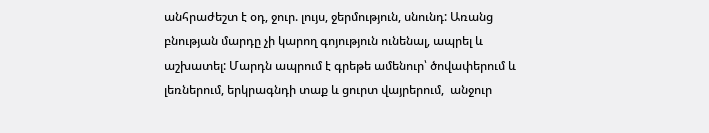անհրաժեշտ է օդ, ջուր. լույս, ջերմություն, սնունդ: Առանց բնության մարդը չի կարող գոյություն ունենալ, ապրել և աշխատել: Մարդն ապրում է գրեթե ամենուր՝ ծովափերում և լեռներում, երկրագնդի տաք և ցուրտ վայրերում,  անջուր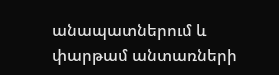անապատներում և փարթամ անտառների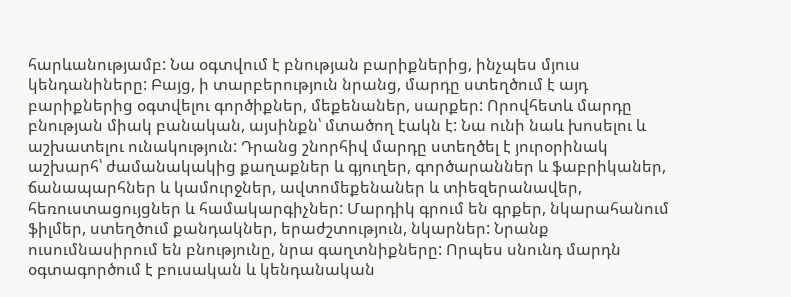հարևանությամբ: Նա օգտվում է բնության բարիքներից, ինչպես մյուս կենդանիները: Բայց, ի տարբերություն նրանց, մարդը ստեղծում է այդ բարիքներից օգտվելու գործիքներ, մեքենաներ, սարքեր: Որովհետև մարդը բնության միակ բանական, այսինքն՝ մտածող էակն է: Նա ունի նաև խոսելու և աշխատելու ունակություն: Դրանց շնորհիվ մարդը ստեղծել է յուրօրինակ աշխարհ՝ ժամանակակից քաղաքներ և գյուղեր, գործարաններ և ֆաբրիկաներ, ճանապարհներ և կամուրջներ, ավտոմեքենաներ և տիեզերանավեր, հեռուստացույցներ և համակարգիչներ: Մարդիկ գրում են գրքեր, նկարահանում ֆիլմեր, ստեղծում քանդակներ, երաժշտություն, նկարներ: Նրանք ուսումնասիրում են բնությունը, նրա գաղտնիքները: Որպես սնունդ մարդն օգտագործում է բուսական և կենդանական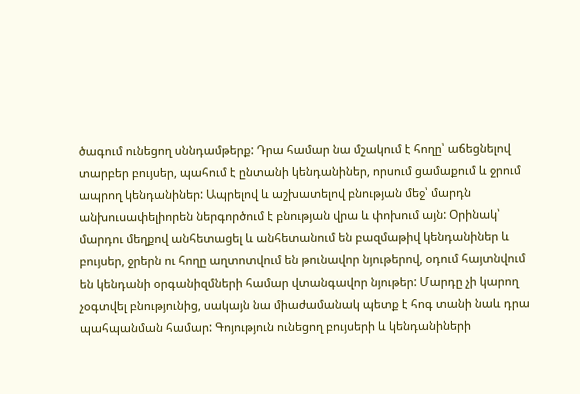ծագում ունեցող սննդամթերք: Դրա համար նա մշակում է հողը՝ աճեցնելով տարբեր բույսեր, պահում է ընտանի կենդանիներ, որսում ցամաքում և ջրում ապրող կենդանիներ: Ապրելով և աշխատելով բնության մեջ՝ մարդն անխուսափելիորեն ներգործում է բնության վրա և փոխում այն: Օրինակ՝ մարդու մեղքով անհետացել և անհետանում են բազմաթիվ կենդանիներ և բույսեր, ջրերն ու հողը աղտոտվում են թունավոր նյութերով, օդում հայտնվում են կենդանի օրգանիզմների համար վտանգավոր նյութեր: Մարդը չի կարող չօգտվել բնությունից, սակայն նա միաժամանակ պետք է հոգ տանի նաև դրա պահպանման համար: Գոյություն ունեցող բույսերի և կենդանիների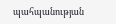պահպանության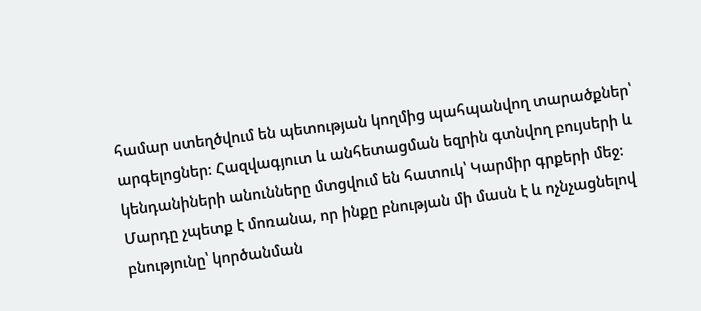համար ստեղծվում են պետության կողմից պահպանվող տարածքներ՝ արգելոցներ: Հազվագյուտ և անհետացման եզրին գտնվող բույսերի և կենդանիների անունները մտցվում են հատուկ՝ Կարմիր գրքերի մեջ: Մարդը չպետք է մոռանա, որ ինքը բնության մի մասն է և ոչնչացնելով բնությունը՝ կործանման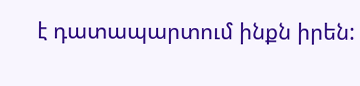է դատապարտում ինքն իրեն: